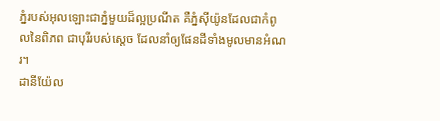ភ្នំរបស់អុលឡោះជាភ្នំមួយដ៏ល្អប្រណីត គឺភ្នំស៊ីយ៉ូនដែលជាកំពូលនៃពិភព ជាបុរីរបស់ស្តេច ដែលនាំឲ្យផែនដីទាំងមូលមានអំណរ។
ដានីយ៉ែល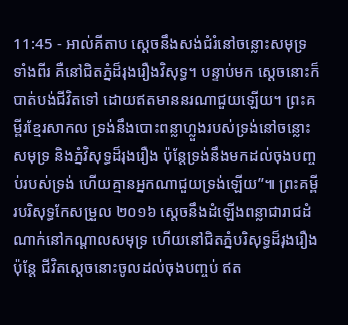11:45 - អាល់គីតាប ស្ដេចនឹងសង់ជំរំនៅចន្លោះសមុទ្រទាំងពីរ គឺនៅជិតភ្នំដ៏រុងរឿងវិសុទ្ធ។ បន្ទាប់មក ស្ដេចនោះក៏បាត់បង់ជីវិតទៅ ដោយឥតមាននរណាជួយឡើយ។ ព្រះគម្ពីរខ្មែរសាកល ទ្រង់នឹងបោះពន្លាហ្លួងរបស់ទ្រង់នៅចន្លោះសមុទ្រ និងភ្នំវិសុទ្ធដ៏រុងរឿង ប៉ុន្តែទ្រង់នឹងមកដល់ចុងបញ្ចប់របស់ទ្រង់ ហើយគ្មានអ្នកណាជួយទ្រង់ឡើយ”៕ ព្រះគម្ពីរបរិសុទ្ធកែសម្រួល ២០១៦ ស្ដេចនឹងដំឡើងពន្លាជារាជដំណាក់នៅកណ្ដាលសមុទ្រ ហើយនៅជិតភ្នំបរិសុទ្ធដ៏រុងរឿង ប៉ុន្តែ ជីវិតស្ដេចនោះចូលដល់ចុងបញ្ចប់ ឥត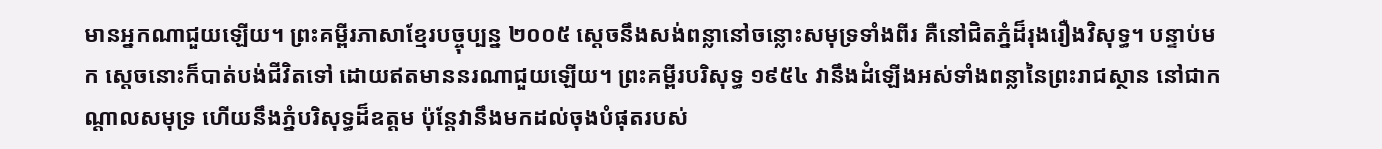មានអ្នកណាជួយឡើយ។ ព្រះគម្ពីរភាសាខ្មែរបច្ចុប្បន្ន ២០០៥ ស្ដេចនឹងសង់ពន្លានៅចន្លោះសមុទ្រទាំងពីរ គឺនៅជិតភ្នំដ៏រុងរឿងវិសុទ្ធ។ បន្ទាប់មក ស្ដេចនោះក៏បាត់បង់ជីវិតទៅ ដោយឥតមាននរណាជួយឡើយ។ ព្រះគម្ពីរបរិសុទ្ធ ១៩៥៤ វានឹងដំឡើងអស់ទាំងពន្លានៃព្រះរាជស្ថាន នៅជាកណ្តាលសមុទ្រ ហើយនឹងភ្នំបរិសុទ្ធដ៏ឧត្តម ប៉ុន្តែវានឹងមកដល់ចុងបំផុតរបស់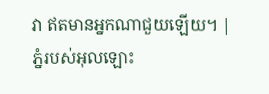វា ឥតមានអ្នកណាជួយឡើយ។ |
ភ្នំរបស់អុលឡោះ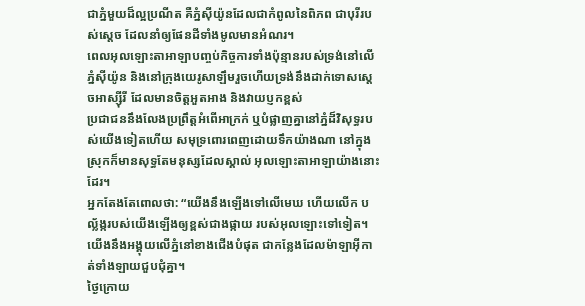ជាភ្នំមួយដ៏ល្អប្រណីត គឺភ្នំស៊ីយ៉ូនដែលជាកំពូលនៃពិភព ជាបុរីរបស់ស្តេច ដែលនាំឲ្យផែនដីទាំងមូលមានអំណរ។
ពេលអុលឡោះតាអាឡាបញ្ចប់កិច្ចការទាំងប៉ុន្មានរបស់ទ្រង់នៅលើភ្នំស៊ីយ៉ូន និងនៅក្រុងយេរូសាឡឹមរួចហើយទ្រង់នឹងដាក់ទោសស្ដេចអាស្ស៊ីរី ដែលមានចិត្តអួតអាង និងវាយប្ញកខ្ពស់
ប្រជាជននឹងលែងប្រព្រឹត្តអំពើអាក្រក់ ឬបំផ្លាញគ្នានៅភ្នំដ៏វិសុទ្ធរបស់យើងទៀតហើយ សមុទ្រពោរពេញដោយទឹកយ៉ាងណា នៅក្នុងស្រុកក៏មានសុទ្ធតែមនុស្សដែលស្គាល់ អុលឡោះតាអាឡាយ៉ាងនោះដែរ។
អ្នកតែងតែពោលថា: “យើងនឹងឡើងទៅលើមេឃ ហើយលើក បល្ល័ង្ករបស់យើងឡើងឲ្យខ្ពស់ជាងផ្កាយ របស់អុលឡោះទៅទៀត។ យើងនឹងអង្គុយលើភ្នំនៅខាងជើងបំផុត ជាកន្លែងដែលម៉ាឡាអ៊ីកាត់ទាំងឡាយជួបជុំគ្នា។
ថ្ងៃក្រោយ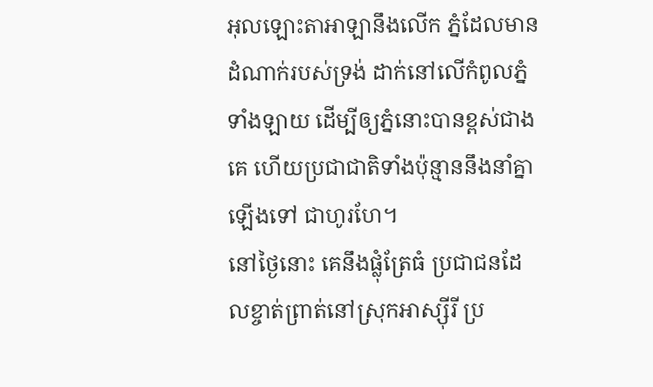អុលឡោះតាអាឡានឹងលើក ភ្នំដែលមានដំណាក់របស់ទ្រង់ ដាក់នៅលើកំពូលភ្នំទាំងឡាយ ដើម្បីឲ្យភ្នំនោះបានខ្ពស់ជាងគេ ហើយប្រជាជាតិទាំងប៉ុន្មាននឹងនាំគ្នាឡើងទៅ ជាហូរហែ។
នៅថ្ងៃនោះ គេនឹងផ្លុំត្រែធំ ប្រជាជនដែលខ្ចាត់ព្រាត់នៅស្រុកអាស្ស៊ីរី ប្រ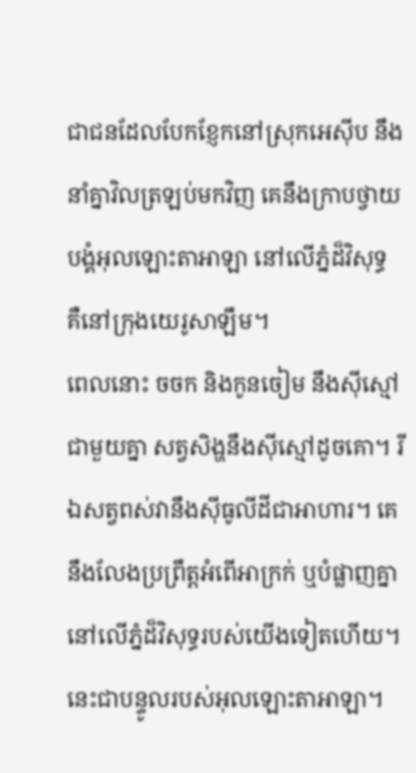ជាជនដែលបែកខ្ញែកនៅស្រុកអេស៊ីប នឹងនាំគ្នាវិលត្រឡប់មកវិញ គេនឹងក្រាបថ្វាយបង្គំអុលឡោះតាអាឡា នៅលើភ្នំដ៏វិសុទ្ធ គឺនៅក្រុងយេរូសាឡឹម។
ពេលនោះ ចចក និងកូនចៀម នឹងស៊ីស្មៅជាមួយគ្នា សត្វសិង្ហនឹងស៊ីស្មៅដូចគោ។ រីឯសត្វពស់វានឹងស៊ីធូលីដីជាអាហារ។ គេនឹងលែងប្រព្រឹត្តអំពើអាក្រក់ ឬបំផ្លាញគ្នា នៅលើភ្នំដ៏វិសុទ្ធរបស់យើងទៀតហើយ។ នេះជាបន្ទូលរបស់អុលឡោះតាអាឡា។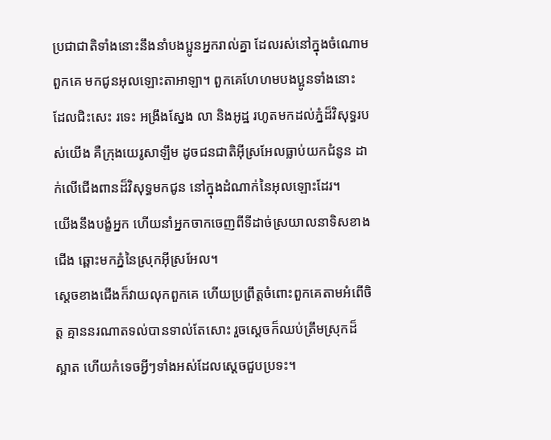ប្រជាជាតិទាំងនោះនឹងនាំបងប្អូនអ្នករាល់គ្នា ដែលរស់នៅក្នុងចំណោមពួកគេ មកជូនអុលឡោះតាអាឡា។ ពួកគេហែហមបងប្អូនទាំងនោះ ដែលជិះសេះ រទេះ អង្រឹងស្នែង លា និងអូដ្ឋ រហូតមកដល់ភ្នំដ៏វិសុទ្ធរបស់យើង គឺក្រុងយេរូសាឡឹម ដូចជនជាតិអ៊ីស្រអែលធ្លាប់យកជំនូន ដាក់លើជើងពានដ៏វិសុទ្ធមកជូន នៅក្នុងដំណាក់នៃអុលឡោះដែរ។
យើងនឹងបង្ខំអ្នក ហើយនាំអ្នកចាកចេញពីទីដាច់ស្រយាលនាទិសខាងជើង ឆ្ពោះមកភ្នំនៃស្រុកអ៊ីស្រអែល។
ស្ដេចខាងជើងក៏វាយលុកពួកគេ ហើយប្រព្រឹត្តចំពោះពួកគេតាមអំពើចិត្ត គ្មាននរណាតទល់បានទាល់តែសោះ រួចស្ដេចក៏ឈប់ត្រឹមស្រុកដ៏ស្អាត ហើយកំទេចអ្វីៗទាំងអស់ដែលស្ដេចជួបប្រទះ។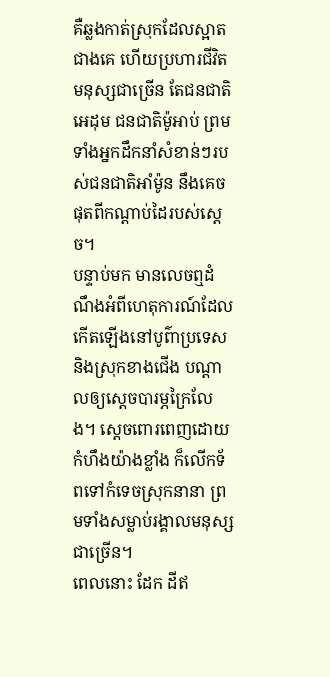គឺឆ្លងកាត់ស្រុកដែលស្អាតជាងគេ ហើយប្រហារជីវិតមនុស្សជាច្រើន តែជនជាតិអេដុម ជនជាតិម៉ូអាប់ ព្រមទាំងអ្នកដឹកនាំសំខាន់ៗរបស់ជនជាតិអាំម៉ូន នឹងគេចផុតពីកណ្ដាប់ដៃរបស់ស្ដេច។
បន្ទាប់មក មានលេចឮដំណឹងអំពីហេតុការណ៍ដែលកើតឡើងនៅបូព៌ាប្រទេស និងស្រុកខាងជើង បណ្ដាលឲ្យស្ដេចបារម្ភក្រៃលែង។ ស្ដេចពោរពេញដោយកំហឹងយ៉ាងខ្លាំង ក៏លើកទ័ពទៅកំទេចស្រុកនានា ព្រមទាំងសម្លាប់រង្គាលមនុស្សជាច្រើន។
ពេលនោះ ដែក ដីឥ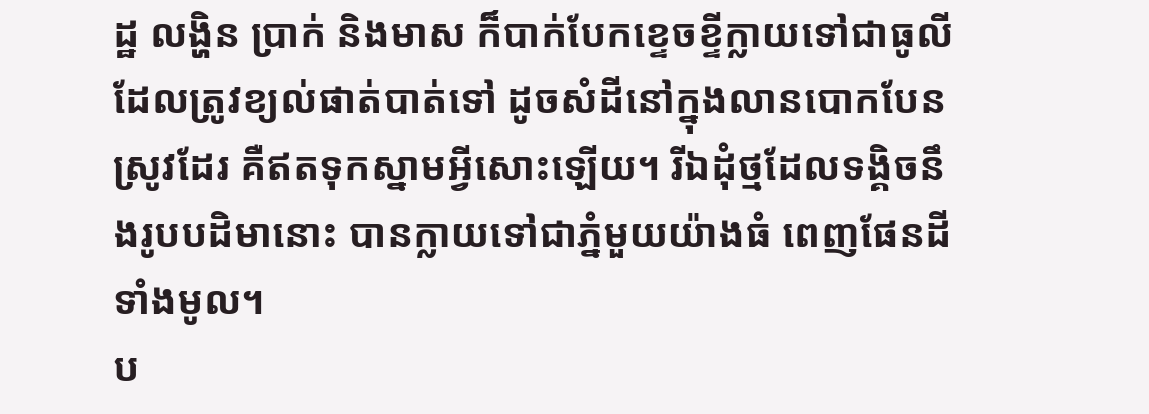ដ្ឋ លង្ហិន ប្រាក់ និងមាស ក៏បាក់បែកខ្ទេចខ្ទីក្លាយទៅជាធូលីដែលត្រូវខ្យល់ផាត់បាត់ទៅ ដូចសំដីនៅក្នុងលានបោកបែនស្រូវដែរ គឺឥតទុកស្នាមអ្វីសោះឡើយ។ រីឯដុំថ្មដែលទង្គិចនឹងរូបបដិមានោះ បានក្លាយទៅជាភ្នំមួយយ៉ាងធំ ពេញផែនដីទាំងមូល។
ប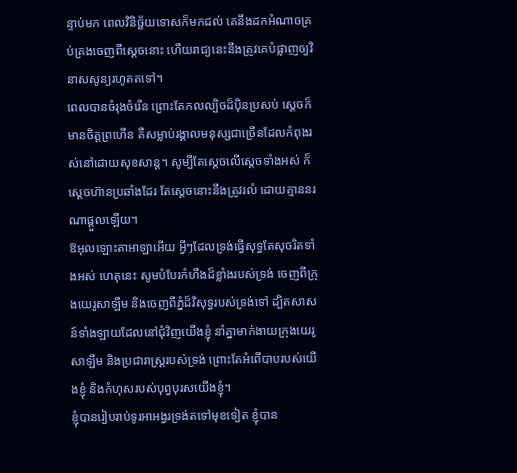ន្ទាប់មក ពេលវិនិច្ឆ័យទោសក៏មកដល់ គេនឹងដកអំណាចគ្រប់គ្រងចេញពីស្ដេចនោះ ហើយរាជ្យនេះនឹងត្រូវគេបំផ្លាញឲ្យវិនាសសូន្យរហូតតទៅ។
ពេលបានចំរុងចំរើន ព្រោះតែកលល្បិចដ៏ប៉ិនប្រសប់ ស្ដេចក៏មានចិត្តព្រហើន គឺសម្លាប់រង្គាលមនុស្សជាច្រើនដែលកំពុងរស់នៅដោយសុខសាន្ត។ សូម្បីតែស្តេចលើស្តេចទាំងអស់ ក៏ស្ដេចហ៊ានប្រឆាំងដែរ តែស្ដេចនោះនឹងត្រូវរលំ ដោយគ្មាននរណាផ្ដួលឡើយ។
ឱអុលឡោះតាអាឡាអើយ អ្វីៗដែលទ្រង់ធ្វើសុទ្ធតែសុចរិតទាំងអស់ ហេតុនេះ សូមបំបែរកំហឹងដ៏ខ្លាំងរបស់ទ្រង់ ចេញពីក្រុងយេរូសាឡឹម និងចេញពីភ្នំដ៏វិសុទ្ធរបស់ទ្រង់ទៅ ដ្បិតសាសន៍ទាំងឡាយដែលនៅជុំវិញយើងខ្ញុំ នាំគ្នាមាក់ងាយក្រុងយេរូសាឡឹម និងប្រជារាស្ត្ររបស់ទ្រង់ ព្រោះតែអំពើបាបរបស់យើងខ្ញុំ និងកំហុសរបស់បុព្វបុរសយើងខ្ញុំ។
ខ្ញុំបានរៀបរាប់ទូរអាអង្វរទ្រង់តទៅមុខទៀត ខ្ញុំបាន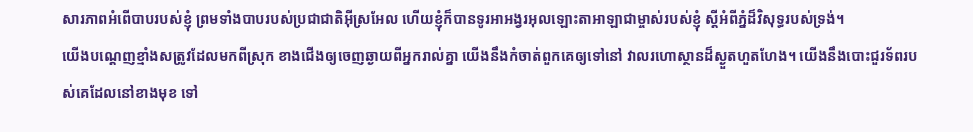សារភាពអំពើបាបរបស់ខ្ញុំ ព្រមទាំងបាបរបស់ប្រជាជាតិអ៊ីស្រអែល ហើយខ្ញុំក៏បានទូរអាអង្វរអុលឡោះតាអាឡាជាម្ចាស់របស់ខ្ញុំ ស្ដីអំពីភ្នំដ៏វិសុទ្ធរបស់ទ្រង់។
យើងបណ្ដេញខ្មាំងសត្រូវដែលមកពីស្រុក ខាងជើងឲ្យចេញឆ្ងាយពីអ្នករាល់គ្នា យើងនឹងកំចាត់ពួកគេឲ្យទៅនៅ វាលរហោស្ថានដ៏ស្ងួតហួតហែង។ យើងនឹងបោះជួរទ័ពរបស់គេដែលនៅខាងមុខ ទៅ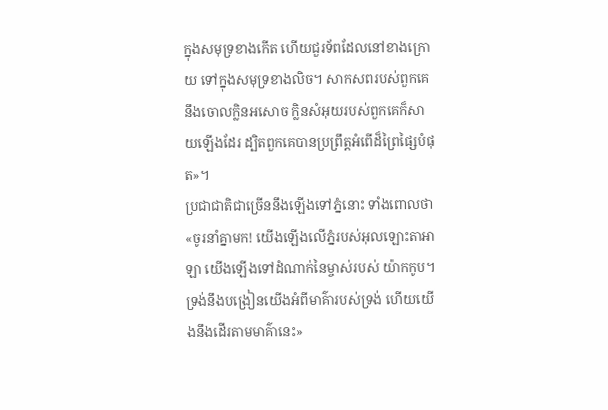ក្នុងសមុទ្រខាងកើត ហើយជួរទ័ពដែលនៅខាងក្រោយ ទៅក្នុងសមុទ្រខាងលិច។ សាកសពរបស់ពួកគេនឹងចោលក្លិនអសោច ក្លិនសំអុយរបស់ពួកគេក៏សាយឡើងដែរ ដ្បិតពួកគេបានប្រព្រឹត្តអំពើដ៏ព្រៃផ្សៃបំផុត»។
ប្រជាជាតិជាច្រើននឹងឡើងទៅភ្នំនោះ ទាំងពោលថា «ចូរនាំគ្នាមក! យើងឡើងលើភ្នំរបស់អុលឡោះតាអាឡា យើងឡើងទៅដំណាក់នៃម្ចាស់របស់ យ៉ាកកូប។ ទ្រង់នឹងបង្រៀនយើងអំពីមាគ៌ារបស់ទ្រង់ ហើយយើងនឹងដើរតាមមាគ៌ានេះ»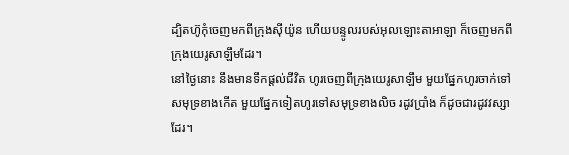ដ្បិតហ៊ូកុំចេញមកពីក្រុងស៊ីយ៉ូន ហើយបន្ទូលរបស់អុលឡោះតាអាឡា ក៏ចេញមកពីក្រុងយេរូសាឡឹមដែរ។
នៅថ្ងៃនោះ នឹងមានទឹកផ្ដល់ជីវិត ហូរចេញពីក្រុងយេរូសាឡឹម មួយផ្នែកហូរចាក់ទៅសមុទ្រខាងកើត មួយផ្នែកទៀតហូរទៅសមុទ្រខាងលិច រដូវប្រាំង ក៏ដូចជារដូវវស្សាដែរ។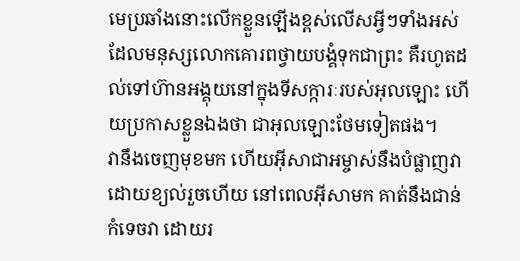មេប្រឆាំងនោះលើកខ្លួនឡើងខ្ពស់លើសអ្វីៗទាំងអស់ ដែលមនុស្សលោកគោរពថ្វាយបង្គំទុកជាព្រះ គឺរហូតដល់ទៅហ៊ានអង្គុយនៅក្នុងទីសក្ការៈរបស់អុលឡោះ ហើយប្រកាសខ្លួនឯងថា ជាអុលឡោះថែមទៀតផង។
វានឹងចេញមុខមក ហើយអ៊ីសាជាអម្ចាស់នឹងបំផ្លាញវាដោយខ្យល់រួចហើយ នៅពេលអ៊ីសាមក គាត់នឹងជាន់កំទេចវា ដោយរ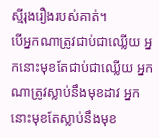ស្មីរុងរឿងរបស់គាត់។
បើអ្នកណាត្រូវជាប់ជាឈ្លើយ អ្នកនោះមុខតែជាប់ជាឈ្លើយ អ្នកណាត្រូវស្លាប់នឹងមុខដាវ អ្នកនោះមុខតែស្លាប់នឹងមុខ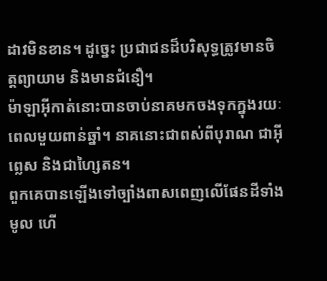ដាវមិនខាន។ ដូច្នេះ ប្រជាជនដ៏បរិសុទ្ធត្រូវមានចិត្ដព្យាយាម និងមានជំនឿ។
ម៉ាឡាអ៊ីកាត់នោះបានចាប់នាគមកចងទុកក្នុងរយៈពេលមួយពាន់ឆ្នាំ។ នាគនោះជាពស់ពីបុរាណ ជាអ៊ីព្លេស និងជាហ្សៃតន។
ពួកគេបានឡើងទៅច្បាំងពាសពេញលើផែនដីទាំងមូល ហើ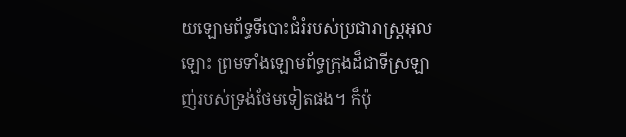យឡោមព័ទ្ធទីបោះជំរំរបស់ប្រជារាស្ដ្រអុលឡោះ ព្រមទាំងឡោមព័ទ្ធក្រុងដ៏ជាទីស្រឡាញ់របស់ទ្រង់ថែមទៀតផង។ ក៏ប៉ុ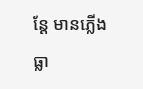ន្ដែ មានភ្លើងធ្លា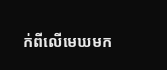ក់ពីលើមេឃមក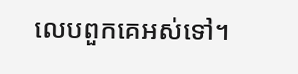លេបពួកគេអស់ទៅ។